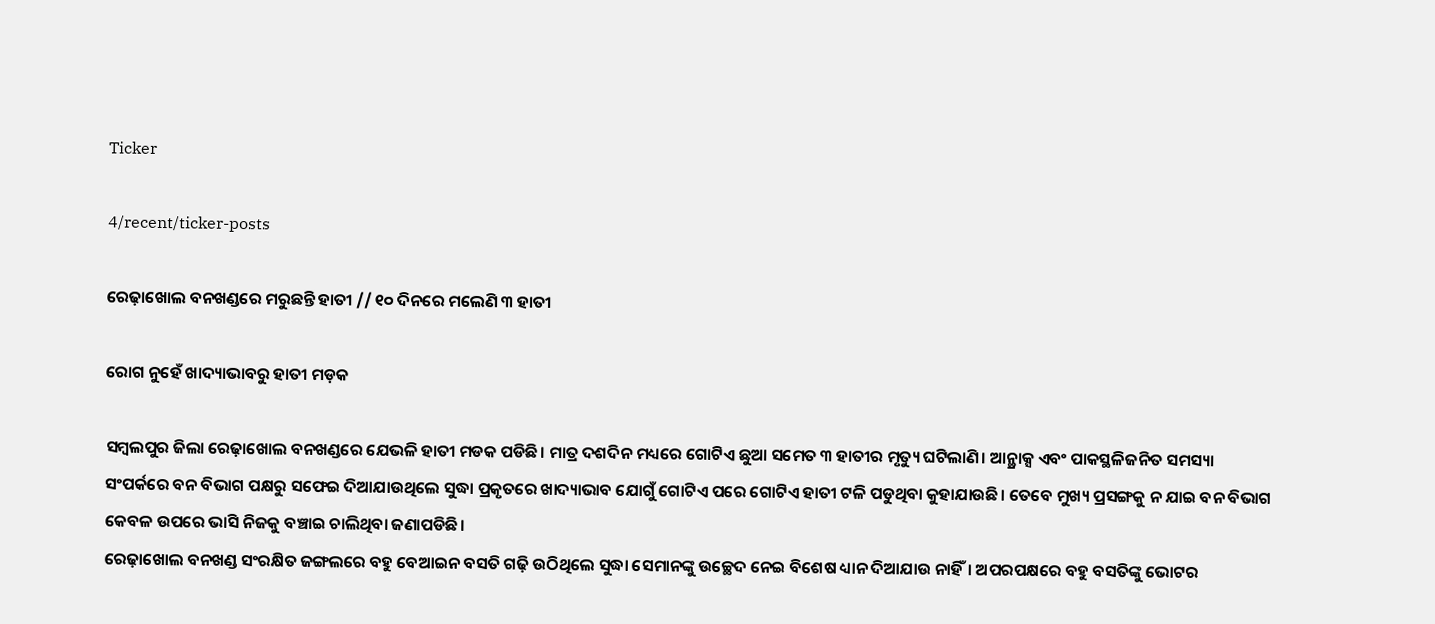Ticker

4/recent/ticker-posts

ରେଢ଼ାଖୋଲ ବନଖଣ୍ଡରେ ମରୁଛନ୍ତି ହାତୀ // ୧୦ ଦିନରେ ମଲେଣି ୩ ହାତୀ

ରୋଗ ନୁହେଁ ଖାଦ୍ୟାଭାବରୁ ହାତୀ ମଡ଼କ

ସମ୍ବଲପୁର ଜିଲା ରେଢ଼ାଖୋଲ ବନଖଣ୍ଡରେ ଯେଭଳି ହାତୀ ମଡକ ପଡିଛି। ମାତ୍ର ଦଶଦିନ ମଧ୍ୟରେ ଗୋଟିଏ ଛୁଆ ସମେତ ୩ ହାତୀର ମୃତ୍ୟୁ ଘଟିଲାଣି। ଆନ୍ଥ୍ରାକ୍ସ ଏବଂ ପାକସ୍ଥଳିଜନିତ ସମସ୍ୟା ସଂପର୍କରେ ବନ ବିଭାଗ ପକ୍ଷରୁ ସଫେଇ ଦିଆଯାଉଥିଲେ ସୁଦ୍ଧା ପ୍ରକୃତରେ ଖାଦ୍ୟାଭାବ ଯୋଗୁଁ ଗୋଟିଏ ପରେ ଗୋଟିଏ ହାତୀ ଟଳି ପଡୁଥିବା କୁହାଯାଉଛି। ତେବେ ମୁଖ୍ୟ ପ୍ରସଙ୍ଗକୁ ନ ଯାଇ ବନ ବିଭାଗ କେବଳ ଉପରେ ଭାସି ନିଜକୁ ବଞ୍ଚାଇ ଚାଲିଥିବା ଜଣାପଡିଛି।
ରେଢ଼ାଖୋଲ ବନଖଣ୍ଡ ସଂରକ୍ଷିତ ଜଙ୍ଗଲରେ ବହୁ ବେଆଇନ ବସତି ଗଢ଼ି ଉଠିଥିଲେ ସୁଦ୍ଧା ସେମାନଙ୍କୁ ଉଚ୍ଛେଦ ନେଇ ବିଶେଷ ଧ୍ୟାନ ଦିଆଯାଉ ନାହିଁ। ଅପରପକ୍ଷରେ ବହୁ ବସତିଙ୍କୁ ଭୋଟର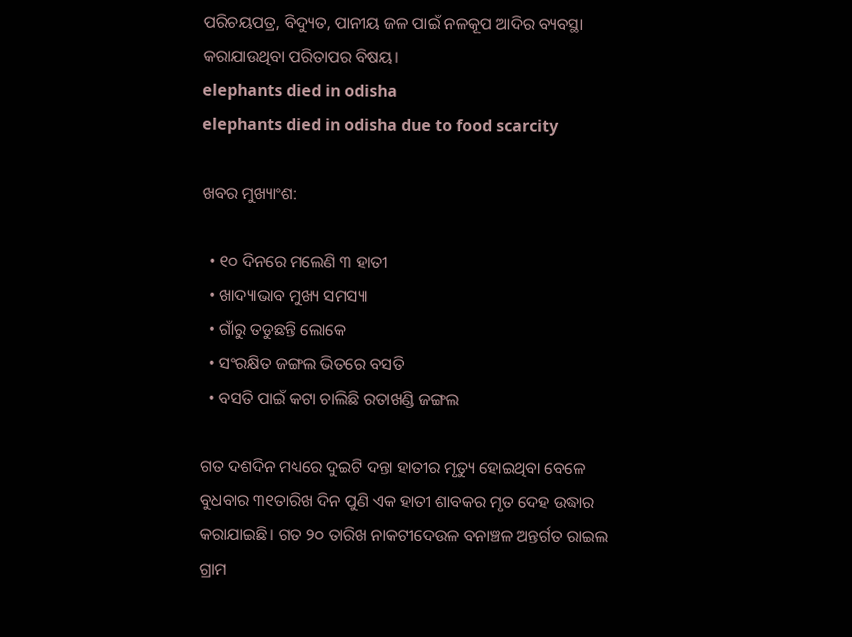ପରିଚୟପତ୍ର, ବିଦ୍ୟୁତ, ପାନୀୟ ଜଳ ପାଇଁ ନଳକୂପ ଆଦିର ବ୍ୟବସ୍ଥା କରାଯାଉଥିବା ପରିତାପର ବିଷୟ।
elephants died in odisha
elephants died in odisha due to food scarcity

ଖବର ମୁଖ୍ୟାଂଶ:

  • ୧୦ ଦିନରେ ମଲେଣି ୩ ହାତୀ
  • ଖାଦ୍ୟାଭାବ ମୁଖ୍ୟ ସମସ୍ୟା
  • ଗାଁରୁ ତଡୁଛନ୍ତି ଲୋକେ
  • ସଂରକ୍ଷିତ ଜଙ୍ଗଲ ଭିତରେ ବସତି
  • ବସତି ପାଇଁ କଟା ଚାଲିଛି ରତାଖଣ୍ଡି ଜଙ୍ଗଲ

ଗତ ଦଶଦିନ ମଧ୍ୟରେ ଦୁଇଟି ଦନ୍ତା ହାତୀର ମୃତ୍ୟୁ ହୋଇଥିବା ବେଳେ ବୁଧବାର ୩୧ତାରିଖ ଦିନ ପୁଣି ଏକ ହାତୀ ଶାବକର ମୃତ ଦେହ ଉଦ୍ଧାର କରାଯାଇଛି। ଗତ ୨୦ ତାରିଖ ନାକଟୀଦେଉଳ ବନାଞ୍ଚଳ ଅନ୍ତର୍ଗତ ରାଇଲ ଗ୍ରାମ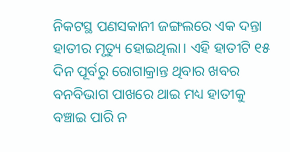ନିକଟସ୍ଥ ପଣସକାନୀ ଜଙ୍ଗଲରେ ଏକ ଦନ୍ତା ହାତୀର ମୃତ୍ୟୁ ହୋଇଥିଲା। ଏହି ହାତୀଟି ୧୫ ଦିନ ପୂର୍ବରୁ ରୋଗାକ୍ରାନ୍ତ ଥିବାର ଖବର ବନବିଭାଗ ପାଖରେ ଥାଇ ମଧ୍ୟ ହାତୀକୁ ବଞ୍ଚାଇ ପାରି ନ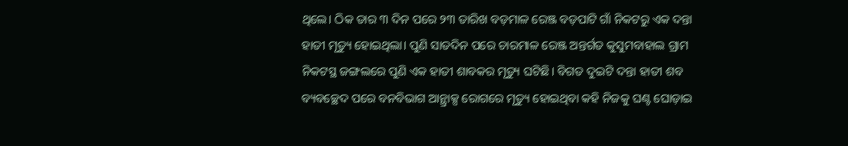ଥିଲେ। ଠିକ ତାର ୩ ଦିନ ପରେ ୨୩ ତାରିଖ ବଡ଼ମାଳ ରେଞ୍ଜ ବଡ଼ପାଟି ଗାଁ ନିକଟରୁ ଏକ ଦନ୍ତା ହାତୀ ମୃତ୍ୟୁ ହୋଇଥିଲା। ପୁଣି ସାତଦିନ ପରେ ଚାରମାଳ ରେଞ୍ଜ ଅନ୍ତର୍ଗତ କୁସୁମବାହାଲ ଗ୍ରାମ ନିକଟସ୍ଥ ଜଙ୍ଗଲରେ ପୁଣି ଏକ ହାତୀ ଶାବକର ମୃତ୍ୟୁ ଘଟିଛି। ବିଗତ ଦୁଇଟି ଦନ୍ତା ହାତୀ ଶବ ବ୍ୟବଚ୍ଛେଦ ପରେ ବନବିଭାଗ ଆନ୍ଥ୍ରାକ୍ସ ରୋଗରେ ମୃତ୍ୟୁ ହୋଇଥିବା କହି ନିଜକୁ ଘଣ୍ଟ ଘୋଡ଼ାଇ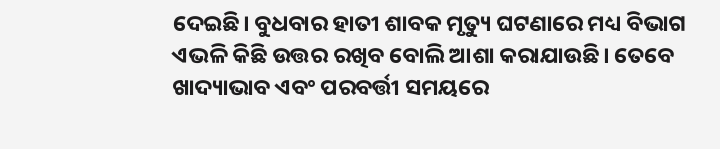ଦେଇଛି। ବୁଧବାର ହାତୀ ଶାବକ ମୃତ୍ୟୁ ଘଟଣାରେ ମଧ୍ୟ ବିଭାଗ ଏଭଳି କିଛି ଉତ୍ତର ରଖିବ ବୋଲି ଆଶା କରାଯାଉଛି। ତେବେ ଖାଦ୍ୟାଭାବ ଏବଂ ପରବର୍ତ୍ତୀ ସମୟରେ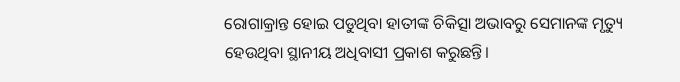ରୋଗାକ୍ରାନ୍ତ ହୋଇ ପଡୁଥିବା ହାତୀଙ୍କ ଚିକିତ୍ସା ଅଭାବରୁ ସେମାନଙ୍କ ମୃତ୍ୟୁ ହେଉଥିବା ସ୍ଥାନୀୟ ଅଧିବାସୀ ପ୍ରକାଶ କରୁଛନ୍ତି।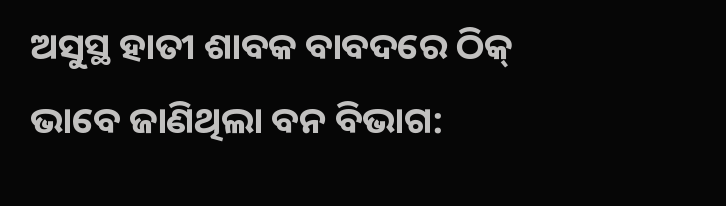ଅସୁସ୍ଥ ହାତୀ ଶାବକ ବାବଦରେ ଠିକ୍‍ ଭାବେ ଜାଣିଥିଲା ବନ ବିଭାଗ: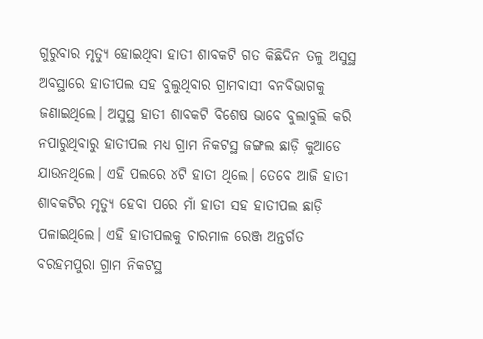ଗୁରୁବାର ମୃତ୍ୟୁ ହୋଇଥିବା ହାତୀ ଶାବକଟି ଗତ କିଛିଦିନ ତଳୁ ଅସୁସ୍ଥ ଅବସ୍ଥାରେ ହାତୀପଲ ସହ ବୁଲୁଥିବାର ଗ୍ରାମବାସୀ ବନବିଭାଗକୁ ଜଣାଇଥିଲେ। ଅସୁସ୍ଥ ହାତୀ ଶାବକଟି ବିଶେଷ ଭାବେ ବୁଲାବୁଲି କରି ନପାରୁଥିବାରୁ ହାତୀପଲ ମଧ୍ୟ ଗ୍ରାମ ନିକଟସ୍ଥ ଜଙ୍ଗଲ ଛାଡ଼ି କୁଆଡେ ଯାଉନଥିଲେ। ଏହି ପଲରେ ୪ଟି ହାତୀ ଥିଲେ। ତେବେ ଆଜି ହାତୀ ଶାବକଟିର ମୃତ୍ୟୁ ହେବା ପରେ ମାଁ ହାତୀ ସହ ହାତୀପଲ ଛାଡ଼ି ପଳାଇଥିଲେ। ଏହି ହାତୀପଲକୁ ଚାରମାଳ ରେଞ୍ଜ ଅନ୍ତର୍ଗତ ବରହମପୁରା ଗ୍ରାମ ନିକଟସ୍ଥ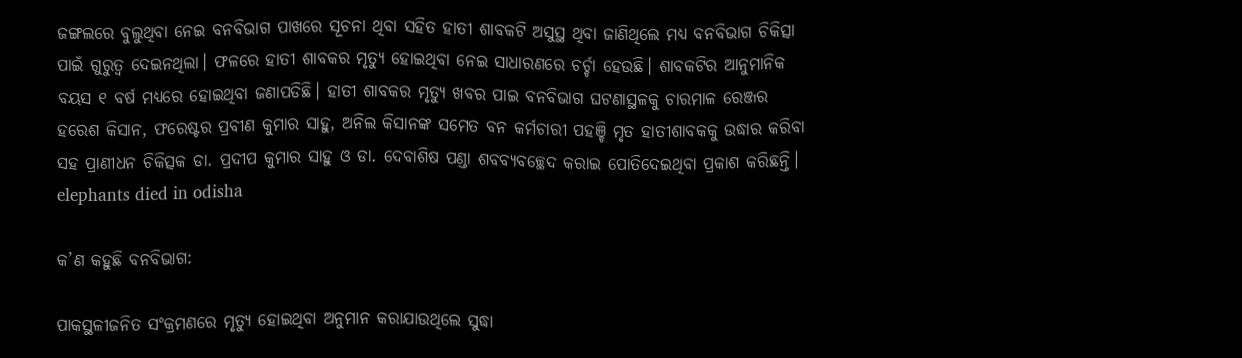ଜଙ୍ଗଲରେ ବୁଲୁଥିବା ନେଇ ବନବିଭାଗ ପାଖରେ ସୂଚନା ଥିବା ସହିତ ହାତୀ ଶାବକଟି ଅସୁସ୍ଥ ଥିବା ଜାଣିଥିଲେ ମଧ୍ୟ ବନବିଭାଗ ଚିକିତ୍ସା ପାଇଁ ଗୁରୁତ୍ୱ ଦେଇନଥିଲା। ଫଳରେ ହାତୀ ଶାବକର ମୃତ୍ୟୁ ହୋଇଥିବା ନେଇ ସାଧାରଣରେ ଚର୍ଚ୍ଚା ହେଉଛି। ଶାବକଟିର ଆନୁମାନିକ ବୟସ ୧ ବର୍ଷ ମଧ୍ୟରେ ହୋଇଥିବା ଜଣାପଡିଛି। ହାତୀ ଶାବକର ମୃତ୍ୟୁ ଖବର ପାଇ ବନବିଭାଗ ଘଟଣାସ୍ଥଳକୁ ଚାରମାଳ ରେଞ୍ଜର ହରେଶ କିସାନ, ଫରେଷ୍ଟର ପ୍ରବୀଣ କୁମାର ସାହୁ, ଅନିଲ କିସାନଙ୍କ ସମେତ ବନ କର୍ମଚାରୀ ପହଞ୍ଚି ମୃତ ହାତୀଶାବକକୁ ଉଦ୍ଧାର କରିବା ସହ ପ୍ରାଣୀଧନ ଚିକିତ୍ସକ ଡା. ପ୍ରଦୀପ କୁମାର ସାହୁ ଓ ଡା. ଦେବାଶିଷ ପଣ୍ଡା ଶବବ୍ୟବଚ୍ଛେଦ କରାଇ ପୋତିଦେଇଥିବା ପ୍ରକାଶ କରିଛନ୍ତି।
elephants died in odisha

କ’ଣ କହୁଛି ବନବିଭାଗ:

ପାକସ୍ଥଳୀଜନିତ ସଂକ୍ରମଣରେ ମୃତ୍ୟୁ ହୋଇଥିବା ଅନୁମାନ କରାଯାଉଥିଲେ ସୁଦ୍ଧା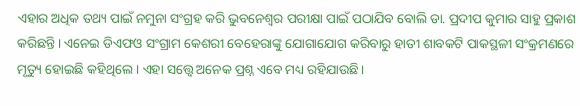ଏହାର ଅଧିକ ତଥ୍ୟ ପାଇଁ ନମୁନା ସଂଗ୍ରହ କରି ଭୁବନେଶ୍ୱର ପରୀକ୍ଷା ପାଇଁ ପଠାଯିବ ବୋଲି ଡା. ପ୍ରଦୀପ କୁମାର ସାହୁ ପ୍ରକାଶ କରିଛନ୍ତି। ଏନେଇ ଡିଏଫଓ ସଂଗ୍ରାମ କେଶରୀ ବେହେରାଙ୍କୁ ଯୋଗାଯୋଗ କରିବାରୁ ହାତୀ ଶାବକଟି ପାକସ୍ଥଳୀ ସଂକ୍ରମଣରେ ମୃତ୍ୟୁ ହୋଇଛି କହିଥିଲେ। ଏହା ସତ୍ତ୍ବେ ଅନେକ ପ୍ରଶ୍ନ ଏବେ ମଧ୍ୟ ରହିଯାଉଛି।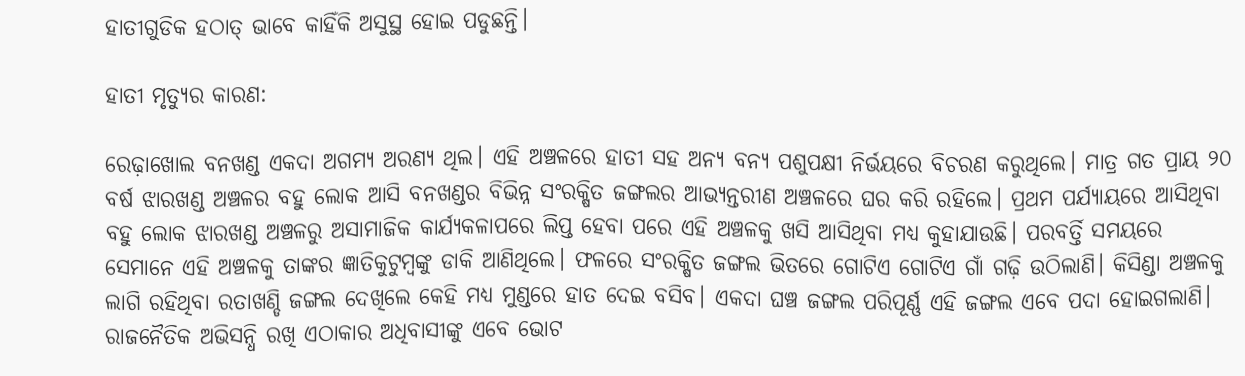ହାତୀଗୁଡିକ ହଠାତ୍‍ ଭାବେ କାହିଁକି ଅସୁସ୍ଥ ହୋଇ ପଡୁଛନ୍ତି।

ହାତୀ ମୃତ୍ୟୁର କାରଣ:

ରେଢ଼ାଖୋଲ ବନଖଣ୍ଡ ଏକଦା ଅଗମ୍ୟ ଅରଣ୍ୟ ଥିଲ। ଏହି ଅଞ୍ଚଳରେ ହାତୀ ସହ ଅନ୍ୟ ବନ୍ୟ ପଶୁପକ୍ଷୀ ନିର୍ଭୟରେ ବିଚରଣ କରୁଥିଲେ। ମାତ୍ର ଗତ ପ୍ରାୟ ୨୦ ବର୍ଷ ଝାରଖଣ୍ଡ ଅଞ୍ଚଳର ବହୁ ଲୋକ ଆସି ବନଖଣ୍ଡର ବିଭିନ୍ନ ସଂରକ୍ଷିତ ଜଙ୍ଗଲର ଆଭ୍ୟନ୍ତରୀଣ ଅଞ୍ଚଳରେ ଘର କରି ରହିଲେ। ପ୍ରଥମ ପର୍ଯ୍ୟାୟରେ ଆସିଥିବା ବହୁ ଲୋକ ଝାରଖଣ୍ଡ ଅଞ୍ଚଳରୁ ଅସାମାଜିକ କାର୍ଯ୍ୟକଳାପରେ ଲିପ୍ତ ହେବା ପରେ ଏହି ଅଞ୍ଚଳକୁ ଖସି ଆସିଥିବା ମଧ୍ୟ କୁହାଯାଉଛି। ପରବର୍ତ୍ତି ସମୟରେ ସେମାନେ ଏହି ଅଞ୍ଚଳକୁ ତାଙ୍କର ଜ୍ଞାତିକୁଟୁମ୍ବଙ୍କୁ ଡାକି ଆଣିଥିଲେ। ଫଳରେ ସଂରକ୍ଷିତ ଜଙ୍ଗଲ ଭିତରେ ଗୋଟିଏ ଗୋଟିଏ ଗାଁ ଗଢ଼ି ଉଠିଲାଣି। କିସିଣ୍ଡା ଅଞ୍ଚଳକୁ ଲାଗି ରହିଥିବା ରତାଖଣ୍ଡି ଜଙ୍ଗଲ ଦେଖିଲେ କେହି ମଧ୍ୟ ମୁଣ୍ଡରେ ହାତ ଦେଇ ବସିବ। ଏକଦା ଘଞ୍ଚ ଜଙ୍ଗଲ ପରିପୂର୍ଣ୍ଣ ଏହି ଜଙ୍ଗଲ ଏବେ ପଦା ହୋଇଗଲାଣି। ରାଜନୈତିକ ଅଭିସନ୍ଧି ରଖି ଏଠାକାର ଅଧିବାସୀଙ୍କୁ ଏବେ ଭୋଟ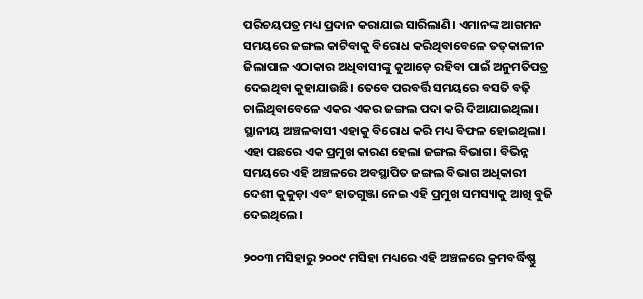ପରିଚୟପତ୍ର ମଧ୍ୟ ପ୍ରଦାନ କରାଯାଇ ସାରିଲାଣି। ଏମାନଙ୍କ ଆଗମନ ସମୟରେ ଜଙ୍ଗଲ କାଟିବାକୁ ବିରୋଧ କରିଥିବାବେଳେ ତତ୍‍କାଳୀନ ଜିଲାପାଳ ଏଠାକାର ଅଧିବାସୀଙ୍କୁ କୁଆଡ଼େ ରହିବା ପାଇଁ ଅନୁମତିପତ୍ର ଦେଇଥିବା କୁହାଯାଉଛି। ତେବେ ପରବର୍ତ୍ତି ସମୟରେ ବସତି ବଢ଼ି ଚାଲିଥିବାବେଳେ ଏକର ଏକର ଜଙ୍ଗଲ ପଦା କରି ଦିଆଯାଇଥିଲା। ସ୍ଥାନୀୟ ଅଞ୍ଚଳବାସୀ ଏହାକୁ ବିରୋଧ କରି ମଧ୍ୟ ବିଫଳ ହୋଇଥିଲା। ଏହା ପଛରେ ଏକ ପ୍ରମୁଖ କାରଣ ହେଲା ଜଙ୍ଗଲ ବିଭାଗ। ବିଭିନ୍ନ ସମୟରେ ଏହି ଅଞ୍ଚଳରେ ଅବସ୍ଥାପିତ ଜଙ୍ଗଲ ବିଭାଗ ଅଧିକାରୀ ଦେଶୀ କୁକୁଡ଼ା ଏବଂ ହାତଗୁଞ୍ଜା ନେଇ ଏହି ପ୍ରମୁଖ ସମସ୍ୟାକୁ ଆଖି ବୁଜି ଦେଇଥିଲେ।

୨୦୦୩ ମସିହାରୁ ୨୦୦୯ ମସିହା ମଧ୍ୟରେ ଏହି ଅଞ୍ଚଳରେ କ୍ରମବର୍ଦ୍ଧିଷ୍ଣୁ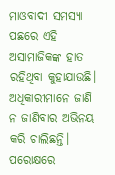ମାଓବାଦୀ ସମସ୍ୟା ପଛରେ ଏହି ଅସାମାଜିକଙ୍କ ହାତ ରହିଥିବା କୁହାଯାଉଛି। ଅଧିକାରୀମାନେ ଜାଣି ନ ଜାଣିବାର ଅଭିନୟ କରି ଚାଲିଛନ୍ତି। ପରୋକ୍ଷରେ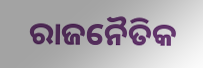ରାଜନୈତିକ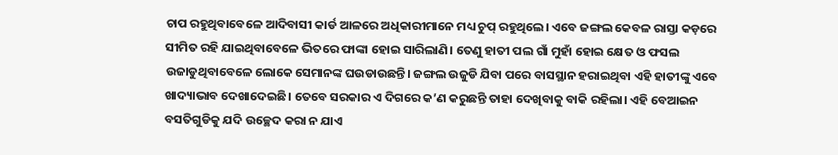ଚାପ ରହୁଥିବାବେଳେ ଆଦିବାସୀ କାର୍ଡ ଆଳରେ ଅଧିକାରୀମାନେ ମଧ୍ୟ ଚୁପ୍‍ ରହୁଥିଲେ। ଏବେ ଜଙ୍ଗଲ କେବଳ ରାସ୍ତା କଡ଼ରେ ସୀମିତ ରହି ଯାଇଥିବାବେଳେ ଭିତରେ ଫାଙ୍କା ହୋଇ ସାରିଲାଣି। ତେଣୁ ହାତୀ ପଲ ଗାଁ ମୁହାଁ ହୋଇ କ୍ଷେତ ଓ ଫସଲ ଉଜାଡୁଥିବାବେଳେ ଲୋକେ ସେମାନଙ୍କ ଘଉଡାଉଛନ୍ତି। ଜଙ୍ଗଲ ଉଜୁଡି ଯିବା ପରେ ବାସସ୍ଥାନ ହରାଇଥିବା ଏହି ହାତୀଙ୍କୁ ଏବେ ଖାଦ୍ୟାଭାବ ଦେଖାଦେଇଛି। ତେବେ ସରକାର ଏ ଦିଗରେ କ’ଣ କରୁଛନ୍ତି ତାହା ଦେଖିବାକୁ ବାକି ରହିଲା। ଏହି ବେଆଇନ ବସତିଗୁଡିକୁ ଯଦି ଉଚ୍ଛେଦ କରା ନ ଯାଏ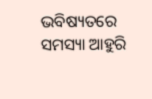ଭବିଷ୍ୟତରେ ସମସ୍ୟା ଆହୁରି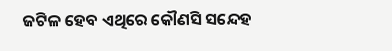ଜଟିଳ ହେବ ଏଥିରେ କୌଣସି ସନ୍ଦେହ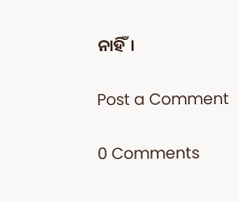ନାହିଁ।

Post a Comment

0 Comments